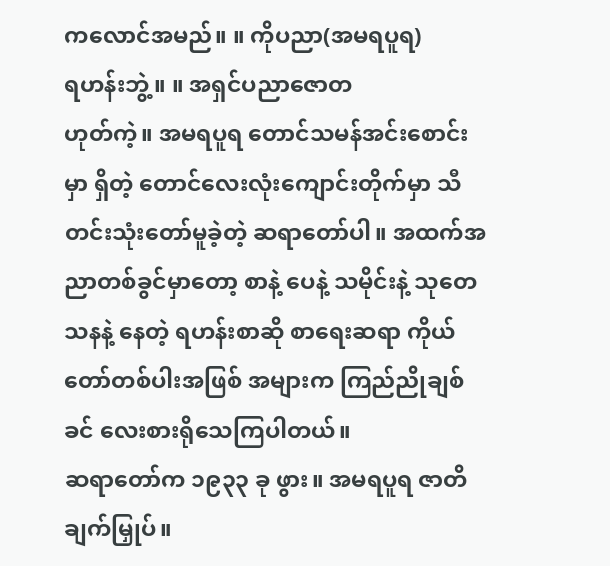ကလောင်အမည်။ ။ ကိုပညာ(အမရပူရ)
ရဟန်းဘွဲ့။ ။ အရှင်ပညာဇောတ
ဟုတ်ကဲ့။ အမရပူရ တောင်သမန်အင်းစောင်းမှာ ရှိတဲ့ တောင်လေးလုံးကျောင်းတိုက်မှာ သီတင်းသုံးတော်မူခဲ့တဲ့ ဆရာတော်ပါ။ အထက်အညာတစ်ခွင်မှာတော့ စာနဲ့ ပေနဲ့ သမိုင်းနဲ့ သုတေသနနဲ့ နေတဲ့ ရဟန်းစာဆို စာရေးဆရာ ကိုယ်တော်တစ်ပါးအဖြစ် အများက ကြည်ညိုချစ်ခင် လေးစားရိုသေကြပါတယ်။
ဆရာတော်က ၁၉၃၃ ခု ဖွား။ အမရပူရ ဇာတိချက်မြှုပ်။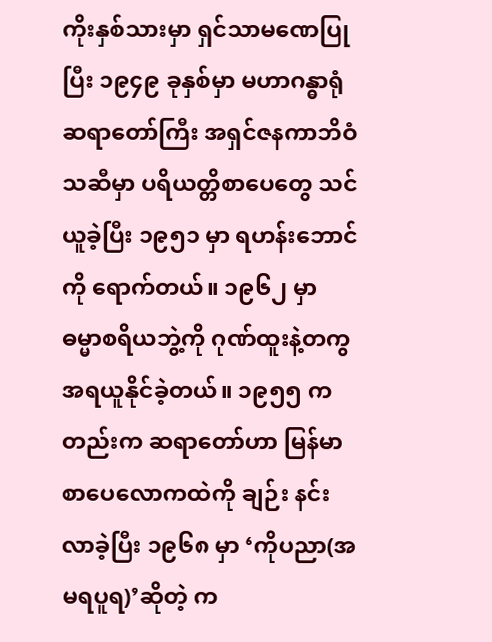ကိုးနှစ်သားမှာ ရှင်သာမဏေပြုပြီး ၁၉၄၉ ခုနှစ်မှာ မဟာဂန္ဓာရုံ ဆရာတော်ကြီး အရှင်ဇနကာဘိဝံသဆီမှာ ပရိယတ္တိစာပေတွေ သင်ယူခဲ့ပြီး ၁၉၅၁ မှာ ရဟန်းဘောင်ကို ရောက်တယ်။ ၁၉၆၂ မှာ ဓမ္မာစရိယဘွဲ့ကို ဂုဏ်ထူးနဲ့တကွ အရယူနိုင်ခဲ့တယ်။ ၁၉၅၅ ကတည်းက ဆရာတော်ဟာ မြန်မာစာပေလောကထဲကို ချဉ်း နင်းလာခဲ့ပြီး ၁၉၆၈ မှာ ‘ကိုပညာ(အမရပူရ)’ဆိုတဲ့ က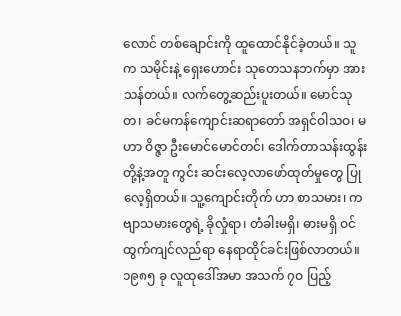လောင် တစ်ချောင်းကို ထူထောင်နိုင်ခဲ့တယ်။ သူက သမိုင်းနဲ့ ရှေးဟောင်း သုတေသနဘက်မှာ အားသန်တယ်။ လက်တွေ့ဆည်းပူးတယ်။ မောင်သုတ၊ ခင်မကန်ကျောင်းဆရာတော် အရှင်ဝါသဝ၊ မဟာ ဝိဇ္ဇာ ဦးမောင်မောင်တင်၊ ဒေါက်တာသန်းထွန်းတို့နဲ့အတူ ကွင်း ဆင်းလေ့လာဖော်ထုတ်မှုတွေ ပြုလေ့ရှိတယ်။ သူ့ကျောင်းတိုက် ဟာ စာသမား၊ ကဗျာသမားတွေရဲ့ ခိုလှုံရာ၊ တံခါးမရှိ၊ ဓားမရှိ ဝင်ထွက်ကျင်လည်ရာ နေရာထိုင်ခင်းဖြစ်လာတယ်။ ၁၉၈၅ ခု လူထုဒေါ်အမာ အသက် ၇ဝ ပြည့်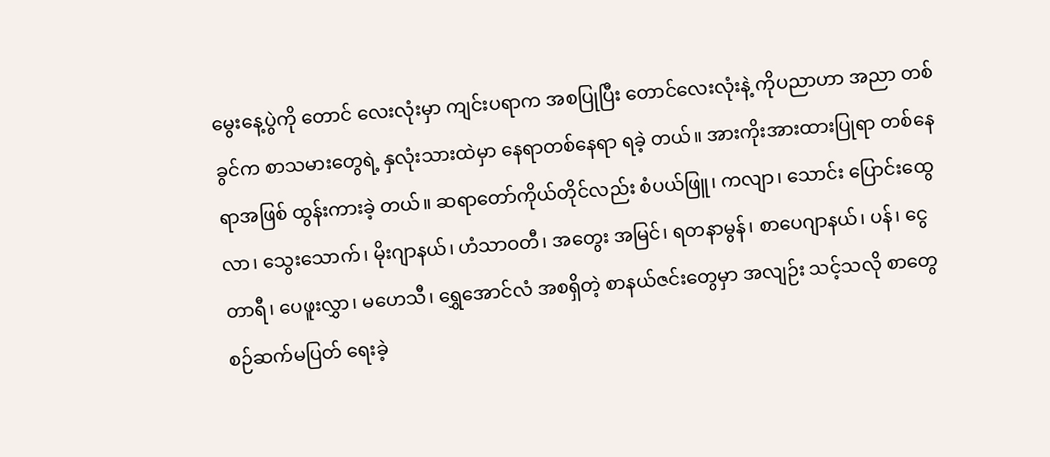မွေးနေ့ပွဲကို တောင် လေးလုံးမှာ ကျင်းပရာက အစပြုပြီး တောင်လေးလုံးနဲ့ ကိုပညာဟာ အညာ တစ်ခွင်က စာသမားတွေရဲ့ နှလုံးသားထဲမှာ နေရာတစ်နေရာ ရခဲ့ တယ်။ အားကိုးအားထားပြုရာ တစ်နေရာအဖြစ် ထွန်းကားခဲ့ တယ်။ ဆရာတော်ကိုယ်တိုင်လည်း စံပယ်ဖြူ၊ ကလျာ၊ သောင်း ပြောင်းထွေလာ၊ သွေးသောက်၊ မိုးဂျာနယ်၊ ဟံသာဝတီ၊ အတွေး အမြင်၊ ရတနာမွန်၊ စာပေဂျာနယ်၊ ပန်၊ ငွေတာရီ၊ ပေဖူးလွှာ၊ မဟေသီ၊ ရွှေအောင်လံ အစရှိတဲ့ စာနယ်ဇင်းတွေမှာ အလျဉ်း သင့်သလို စာတွေ စဉ်ဆက်မပြတ် ရေးခဲ့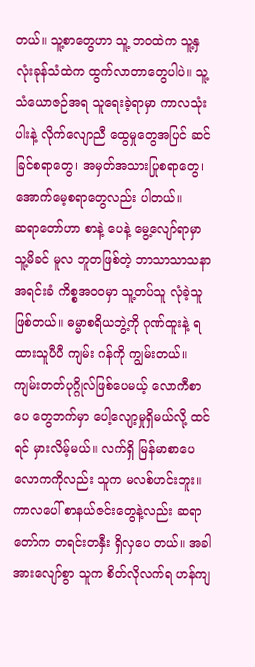တယ်။ သူ့စာတွေဟာ သူ့ ဘဝထဲက သူ့နှလုံးခုန်သံထဲက ထွက်လာတာတွေပါပဲ။ သူ့ သံယောဇဉ်အရ သူရေးခဲ့ရာမှာ ကာလသုံးပါးနဲ့ လိုက်လျောညီ ထွေမှုတွေအပြင် ဆင်ခြင်စရာတွေ၊ အမှတ်အသားပြုစရာတွေ၊ အောက်မေ့စရာတွေလည်း ပါတယ်။
ဆရာတော်ဟာ စာနဲ့ ပေနဲ့ မွေ့လျော်ရာမှာ သူ့မိခင် မူလ ဘူတဖြစ်တဲ့ ဘာသာသာသနာအရင်းခံ ကိစ္စအဝဝမှာ သူ့တပ်သူ လုံခဲ့သူဖြစ်တယ်။ ဓမ္မာစရိယဘွဲ့ကို ဂုဏ်ထူးနဲ့ ရထားသူပီပီ ကျမ်း ဂန်ကို ကျွမ်းတယ်။ ကျမ်းတတ်ပုဂ္ဂိုလ်ဖြစ်ပေမယ့် လောကီစာပေ တွေဘက်မှာ ပေါ့လျော့မှုရှိမယ်လို့ ထင်ရင် မှားလိမ့်မယ်။ လက်ရှိ မြန်မာစာပေလောကကိုလည်း သူက မလစ်ဟင်းဘူး။ ကာလပေါ် စာနယ်ဇင်းတွေနဲ့လည်း ဆရာတော်က တရင်းတနှီး ရှိလှပေ တယ်။ အခါအားလျော်စွာ သူက စိတ်လိုလက်ရ ဟန်ကျ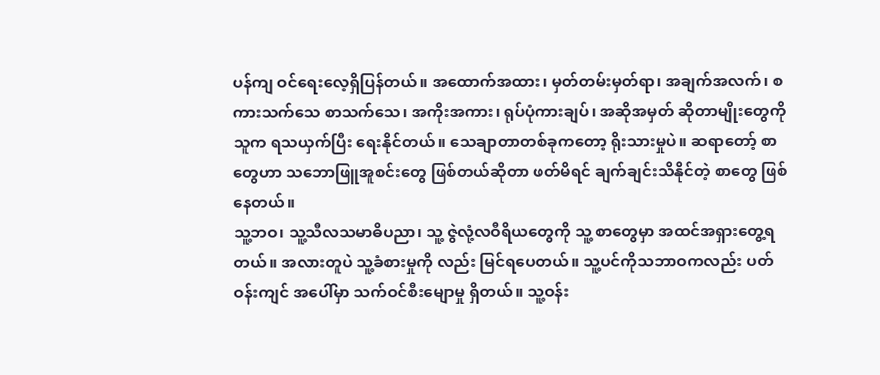ပန်ကျ ဝင်ရေးလေ့ရှိပြန်တယ်။ အထောက်အထား၊ မှတ်တမ်းမှတ်ရာ၊ အချက်အလက်၊ စကားသက်သေ စာသက်သေ၊ အကိုးအကား၊ ရုပ်ပုံကားချပ်၊ အဆိုအမှတ် ဆိုတာမျိုးတွေကို သူက ရသယှက်ပြီး ရေးနိုင်တယ်။ သေချာတာတစ်ခုကတော့ ရိုးသားမှုပဲ။ ဆရာတော့် စာတွေဟာ သဘောဖြူအူစင်းတွေ ဖြစ်တယ်ဆိုတာ ဖတ်မိရင် ချက်ချင်းသိနိုင်တဲ့ စာတွေ ဖြစ်နေတယ်။
သူ့ဘဝ၊ သူ့သီလသမာဓိပညာ၊ သူ့ ဇွဲလုံ့လဝီရိယတွေကို သူ့ စာတွေမှာ အထင်အရှားတွေ့ရတယ်။ အလားတူပဲ သူ့ခံစားမှုကို လည်း မြင်ရပေတယ်။ သူ့ပင်ကိုသဘာဝကလည်း ပတ်ဝန်းကျင် အပေါ်မှာ သက်ဝင်စီးမျောမှု ရှိတယ်။ သူ့ဝန်း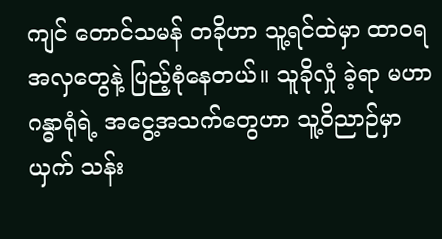ကျင် တောင်သမန် တခိုဟာ သူ့ရင်ထဲမှာ ထာဝရအလှတွေနဲ့ ပြည့်စုံနေတယ်။ သူခိုလှုံ ခဲ့ရာ မဟာဂန္ဓာရုံရဲ့ အငွေ့အသက်တွေဟာ သူ့ဝိညာဉ်မှာ ယှက် သန်း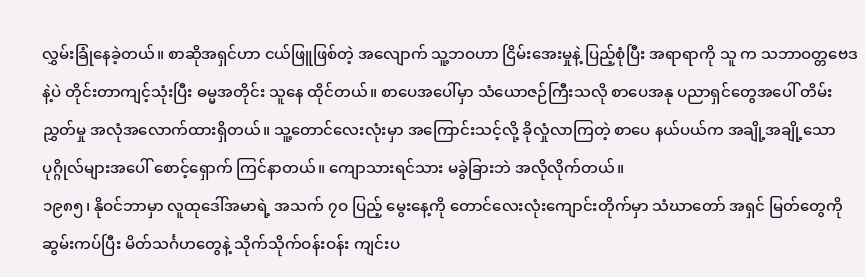လွှမ်းခြုံနေခဲ့တယ်။ စာဆိုအရှင်ဟာ ငယ်ဖြူဖြစ်တဲ့ အလျောက် သူ့ဘဝဟာ ငြိမ်းအေးမှုနဲ့ ပြည့်စုံပြီး အရာရာကို သူ က သဘာဝတ္တဗေဒနဲ့ပဲ တိုင်းတာကျင့်သုံးပြီး ဓမ္မအတိုင်း သူနေ ထိုင်တယ်။ စာပေအပေါ်မှာ သံယောဇဉ်ကြီးသလို စာပေအနု ပညာရှင်တွေအပေါ် တိမ်းညွှတ်မှု အလုံအလောက်ထားရှိတယ်။ သူ့တောင်လေးလုံးမှာ အကြောင်းသင့်လို့ ခိုလှုံလာကြတဲ့ စာပေ နယ်ပယ်က အချို့အချို့သော ပုဂ္ဂိုလ်များအပေါ် စောင့်ရှောက် ကြင်နာတယ်။ ကျောသားရင်သား မခွဲခြားဘဲ အလိုလိုက်တယ်။
၁၉၈၅၊ နိုဝင်ဘာမှာ လူထုဒေါ်အမာရဲ့ အသက် ၇ဝ ပြည့် မွေးနေ့ကို တောင်လေးလုံးကျောင်းတိုက်မှာ သံဃာတော် အရှင် မြတ်တွေကို ဆွမ်းကပ်ပြီး မိတ်သင်္ဂဟတွေနဲ့ သိုက်သိုက်ဝန်းဝန်း ကျင်းပ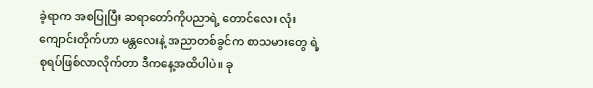ခဲ့ရာက အစပြုပြီး ဆရာတော်ကိုပညာရဲ့ တောင်လေး လုံးကျောင်းတိုက်ဟာ မန္တလေးနဲ့ အညာတစ်ခွင်က စာသမားတွေ ရဲ့ စုရပ်ဖြစ်လာလိုက်တာ ဒီကနေ့အထိပါပဲ။ ခု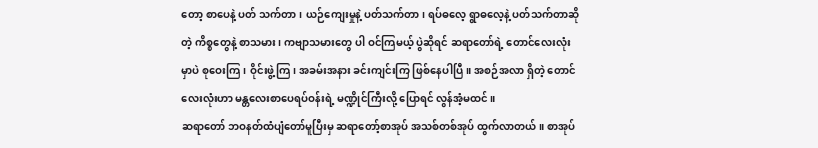တော့ စာပေနဲ့ ပတ် သက်တာ၊ ယဉ်ကျေးမှုနဲ့ ပတ်သက်တာ၊ ရပ်ဓလေ့ ရွာဓလေ့နဲ့ ပတ်သက်တာဆိုတဲ့ ကိစ္စတွေနဲ့ စာသမား၊ ကဗျာသမားတွေ ပါ ဝင်ကြမယ့် ပွဲဆိုရင် ဆရာတော်ရဲ့ တောင်လေးလုံးမှာပဲ စုဝေးကြ၊ ဝိုင်းဖွဲ့ကြ၊ အခမ်းအနား ခင်းကျင်းကြ ဖြစ်နေပါပြီ။ အစဉ်အလာ ရှိတဲ့ တောင်လေးလုံးဟာ မန္တလေးစာပေရပ်ဝန်းရဲ့ မဏ္ဍိုင်ကြီးလို့ ပြောရင် လွန်အံ့မထင်။
ဆရာတော် ဘဝနတ်ထံပျံတော်မူပြီးမှ ဆရာတော့်စာအုပ် အသစ်တစ်အုပ် ထွက်လာတယ်။ စာအုပ်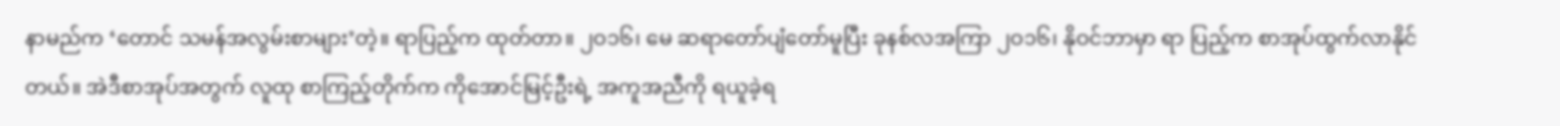နာမည်က ‘တောင် သမန်အလွမ်းစာများ’တဲ့။ ရာပြည့်က ထုတ်တာ။ ၂ဝ၁၆၊ မေ ဆရာတော်ပျံတော်မူပြီး ခုနစ်လအကြာ ၂ဝ၁၆၊ နိုဝင်ဘာမှာ ရာ ပြည့်က စာအုပ်ထွက်လာနိုင်တယ်။ အဲဒီစာအုပ်အတွက် လူထု စာကြည့်တိုက်က ကိုအောင်မြင့်ဦးရဲ့ အကူအညီကို ရယူခဲ့ရ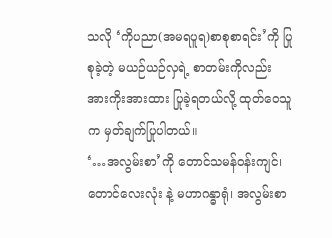သလို ‘ကိုပညာ(အမရပူရ)စာစုစာရင်း’ကို ပြုစုခဲ့တဲ့ မယဉ်ယဉ်လှရဲ့ စာတမ်းကိုလည်း အားကိုးအားထား ပြုခဲ့ရတယ်လို့ ထုတ်ဝေသူ က မှတ်ချက်ပြုပါတယ်။
‘…အလွမ်းစာ’ကို တောင်သမန်ဝန်းကျင်၊ တောင်လေးလုံး နဲ့ မဟာဂန္ဓာရုံ၊ အလွမ်းစာ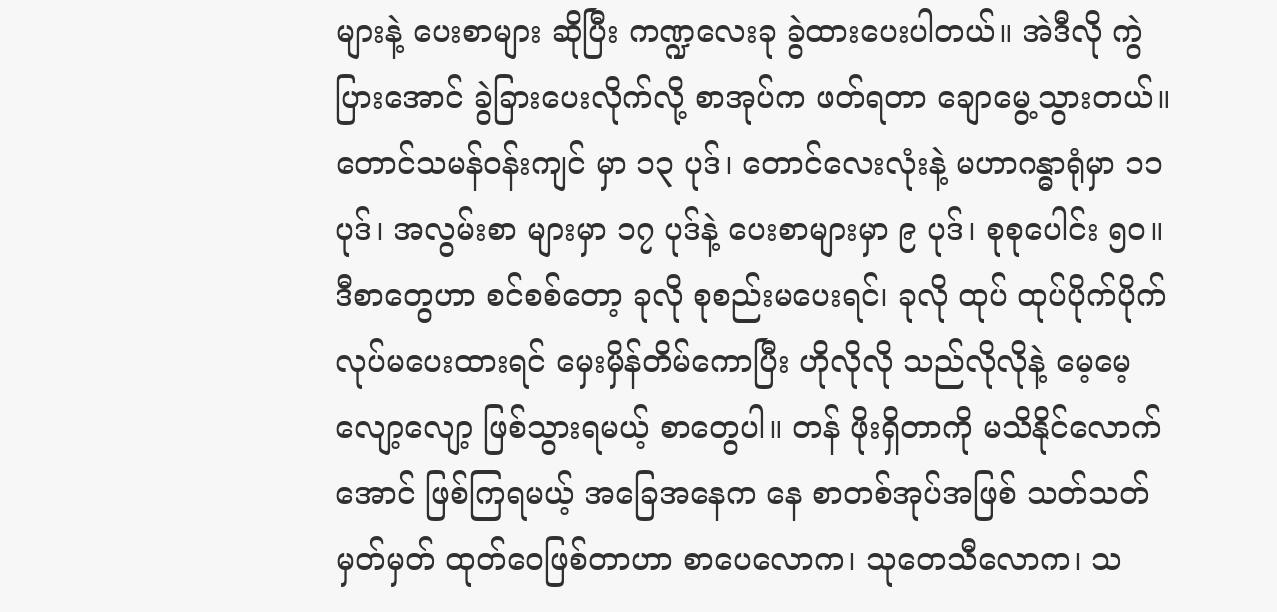များနဲ့ ပေးစာများ ဆိုပြီး ကဏ္ဍလေးခု ခွဲထားပေးပါတယ်။ အဲဒီလို ကွဲပြားအောင် ခွဲခြားပေးလိုက်လို့ စာအုပ်က ဖတ်ရတာ ချောမွေ့သွားတယ်။ တောင်သမန်ဝန်းကျင် မှာ ၁၃ ပုဒ်၊ တောင်လေးလုံးနဲ့ မဟာဂန္ဓာရုံမှာ ၁၁ ပုဒ်၊ အလွမ်းစာ များမှာ ၁၇ ပုဒ်နဲ့ ပေးစာများမှာ ၉ ပုဒ်၊ စုစုပေါင်း ၅ဝ။
ဒီစာတွေဟာ စင်စစ်တော့ ခုလို စုစည်းမပေးရင်၊ ခုလို ထုပ် ထုပ်ပိုက်ပိုက် လုပ်မပေးထားရင် မှေးမှိန်တိမ်ကောပြီး ဟိုလိုလို သည်လိုလိုနဲ့ မေ့မေ့လျော့လျော့ ဖြစ်သွားရမယ့် စာတွေပါ။ တန် ဖိုးရှိတာကို မသိနိုင်လောက်အောင် ဖြစ်ကြရမယ့် အခြေအနေက နေ စာတစ်အုပ်အဖြစ် သတ်သတ်မှတ်မှတ် ထုတ်ဝေဖြစ်တာဟာ စာပေလောက၊ သုတေသီလောက၊ သ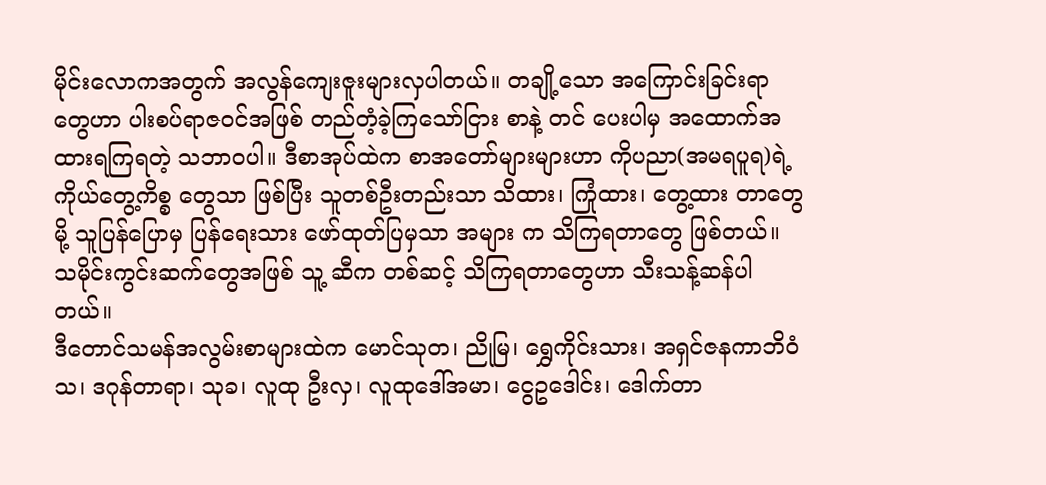မိုင်းလောကအတွက် အလွန်ကျေးဇူးများလှပါတယ်။ တချို့သော အကြောင်းခြင်းရာ တွေဟာ ပါးစပ်ရာဇဝင်အဖြစ် တည်တံ့ခဲ့ကြသော်ငြား စာနဲ့ တင် ပေးပါမှ အထောက်အထားရကြရတဲ့ သဘာဝပါ။ ဒီစာအုပ်ထဲက စာအတော်များများဟာ ကိုပညာ(အမရပူရ)ရဲ့ ကိုယ်တွေ့ကိစ္စ တွေသာ ဖြစ်ပြီး သူတစ်ဦးတည်းသာ သိထား၊ ကြုံထား၊ တွေ့ထား တာတွေမို့ သူပြန်ပြောမှ ပြန်ရေးသား ဖော်ထုတ်ပြမှသာ အများ က သိကြရတာတွေ ဖြစ်တယ်။ သမိုင်းကွင်းဆက်တွေအဖြစ် သူ့ ဆီက တစ်ဆင့် သိကြရတာတွေဟာ သီးသန့်ဆန်ပါတယ်။
ဒီတောင်သမန်အလွမ်းစာများထဲက မောင်သုတ၊ ညိုမြ၊ ရွှေကိုင်းသား၊ အရှင်ဇနကာဘိဝံသ၊ ဒဂုန်တာရာ၊ သုခ၊ လူထု ဦးလှ၊ လူထုဒေါ်အမာ၊ ငွေဥဒေါင်း၊ ဒေါက်တာ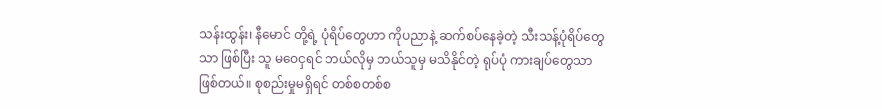သန်းထွန်း၊ နီမောင် တို့ရဲ့ ပုံရိပ်တွေဟာ ကိုပညာနဲ့ ဆက်စပ်နေခဲ့တဲ့ သီးသန့်ပုံရိပ်တွေ သာ ဖြစ်ပြီး သူ မဝေငှရင် ဘယ်လိုမှ ဘယ်သူမှ မသိနိုင်တဲ့ ရုပ်ပုံ ကားချပ်တွေသာ ဖြစ်တယ်။ စုစည်းမှုမရှိရင် တစ်စတစ်စ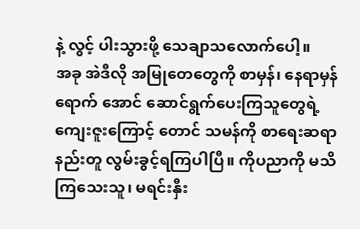နဲ့ လွင့် ပါးသွားဖို့ သေချာသလောက်ပေါ့။
အခု အဲဒီလို အမြုတေတွေကို စာမှန်၊ နေရာမှန် ရောက် အောင် ဆောင်ရွက်ပေးကြသူတွေရဲ့ ကျေးဇူးကြောင့် တောင် သမန်ကို စာရေးဆရာ နည်းတူ လွမ်းခွင့်ရကြပါပြီ။ ကိုပညာကို မသိကြသေးသူ၊ မရင်းနှီး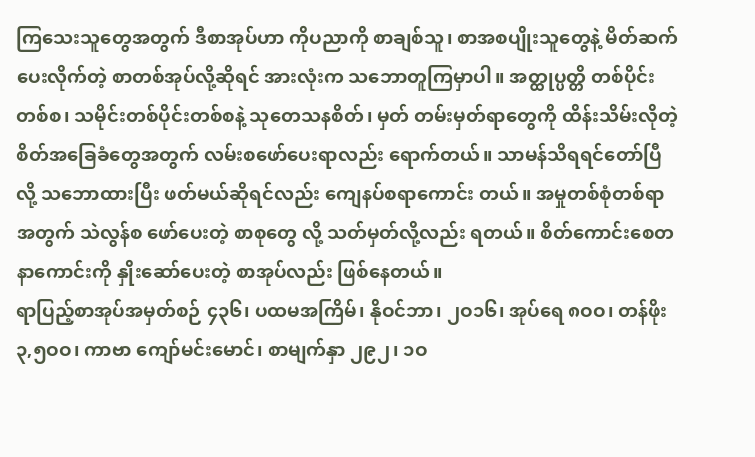ကြသေးသူတွေအတွက် ဒီစာအုပ်ဟာ ကိုပညာကို စာချစ်သူ၊ စာအစပျိုးသူတွေနဲ့ မိတ်ဆက်ပေးလိုက်တဲ့ စာတစ်အုပ်လို့ဆိုရင် အားလုံးက သဘောတူကြမှာပါ။ အတ္ထုပ္ပတ္တိ တစ်ပိုင်းတစ်စ၊ သမိုင်းတစ်ပိုင်းတစ်စနဲ့ သုတေသနစိတ်၊ မှတ် တမ်းမှတ်ရာတွေကို ထိန်းသိမ်းလိုတဲ့ စိတ်အခြေခံတွေအတွက် လမ်းစဖော်ပေးရာလည်း ရောက်တယ်။ သာမန်သိရရင်တော်ပြီ လို့ သဘောထားပြီး ဖတ်မယ်ဆိုရင်လည်း ကျေနပ်စရာကောင်း တယ်။ အမှုတစ်စုံတစ်ရာအတွက် သဲလွန်စ ဖော်ပေးတဲ့ စာစုတွေ လို့ သတ်မှတ်လို့လည်း ရတယ်။ စိတ်ကောင်းစေတနာကောင်းကို နှိုးဆော်ပေးတဲ့ စာအုပ်လည်း ဖြစ်နေတယ်။
ရာပြည့်စာအုပ်အမှတ်စဉ် ၄၃၆၊ ပထမအကြိမ်၊ နိုဝင်ဘာ၊ ၂ဝ၁၆၊ အုပ်ရေ ၈ဝဝ၊ တန်ဖိုး ၃,၅ဝဝ၊ ကာဗာ ကျော်မင်းမောင်၊ စာမျက်နှာ ၂၉၂၊ ၁ဝ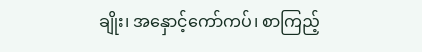ချိုး၊ အနှောင့်ကော်ကပ်၊ စာကြည့်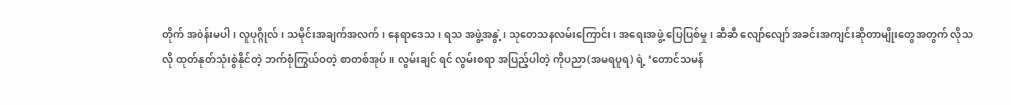တိုက် အòန်းမပါ၊ လူပုဂ္ဂိုလ်၊ သမိုင်းအချက်အလက်၊ နေရာဒေသ၊ ရသ အဖွဲ့အနွဲ့၊ သုတေသနလမ်းကြောင်း၊ အရေးအဖွဲ့ ပြေပြစ်မှု၊ ဆီဆီ လျော်လျော် အခင်းအကျင်းဆိုတာမျိုးတွေအတွက် လိုသလို ထုတ်နုတ်သုံးစွဲနိုင်တဲ့ ဘက်စုံကြွယ်ဝတဲ့ စာတစ်အုပ်။ လွမ်းချင် ရင် လွမ်းစရာ အပြည့်ပါတဲ့ ကိုပညာ(အမရပူရ) ရဲ့ ‘တောင်သမန်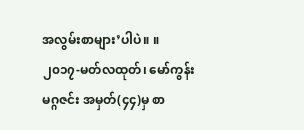အလွမ်းစာများ’ပါပဲ။ ။
၂၀၁၇-မတ်လထုတ်၊ မော်ကွန်းမဂ္ဂဇင်း အမှတ်(၄၄)မှ စာ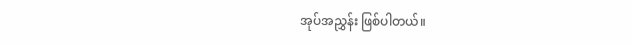အုပ်အညွှန်း ဖြစ်ပါတယ်။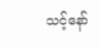သင့်နော်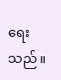ရေးသည်။